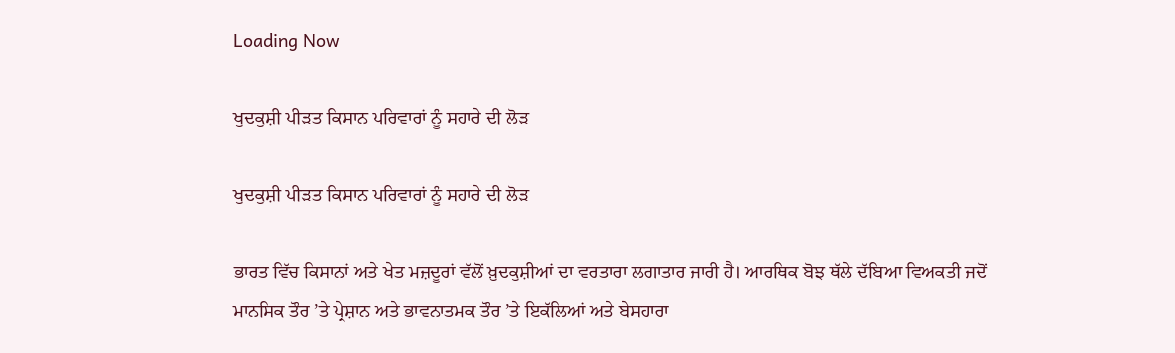Loading Now

ਖੁਦਕੁਸ਼ੀ ਪੀੜਤ ਕਿਸਾਨ ਪਰਿਵਾਰਾਂ ਨੂੰ ਸਹਾਰੇ ਦੀ ਲੋੜ

ਖੁਦਕੁਸ਼ੀ ਪੀੜਤ ਕਿਸਾਨ ਪਰਿਵਾਰਾਂ ਨੂੰ ਸਹਾਰੇ ਦੀ ਲੋੜ

ਭਾਰਤ ਵਿੱਚ ਕਿਸਾਨਾਂ ਅਤੇ ਖੇਤ ਮਜ਼ਦੂਰਾਂ ਵੱਲੋਂ ਖ਼ੁਦਕੁਸ਼ੀਆਂ ਦਾ ਵਰਤਾਰਾ ਲਗਾਤਾਰ ਜਾਰੀ ਹੈ। ਆਰਥਿਕ ਬੋਝ ਥੱਲੇ ਦੱਬਿਆ ਵਿਅਕਤੀ ਜਦੋਂ ਮਾਨਸਿਕ ਤੌਰ ’ਤੇ ਪ੍ਰੇਸ਼ਾਨ ਅਤੇ ਭਾਵਨਾਤਮਕ ਤੌਰ ’ਤੇ ਇਕੱਲਿਆਂ ਅਤੇ ਬੇਸਹਾਰਾ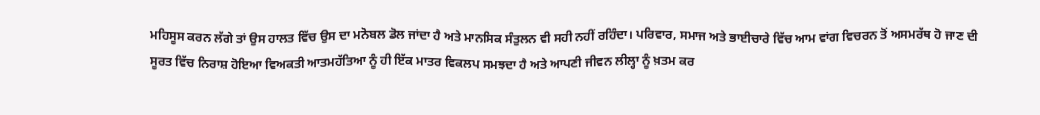ਮਹਿਸੂਸ ਕਰਨ ਲੱਗੇ ਤਾਂ ਉਸ ਹਾਲਤ ਵਿੱਚ ਉਸ ਦਾ ਮਨੋਬਲ ਡੋਲ ਜਾਂਦਾ ਹੈ ਅਤੇ ਮਾਨਸਿਕ ਸੰਤੁਲਨ ਵੀ ਸਹੀ ਨਹੀਂ ਰਹਿੰਦਾ। ਪਰਿਵਾਰ, ਸਮਾਜ ਅਤੇ ਭਾਈਚਾਰੇ ਵਿੱਚ ਆਮ ਵਾਂਗ ਵਿਚਰਨ ਤੋਂ ਅਸਮਰੱਥ ਹੋ ਜਾਣ ਦੀ ਸੂਰਤ ਵਿੱਚ ਨਿਰਾਸ਼ ਹੋਇਆ ਵਿਅਕਤੀ ਆਤਮਹੱਤਿਆ ਨੂੰ ਹੀ ਇੱਕ ਮਾਤਰ ਵਿਕਲਪ ਸਮਝਦਾ ਹੈ ਅਤੇ ਆਪਣੀ ਜੀਵਨ ਲੀਲ੍ਹਾ ਨੂੰ ਖ਼ਤਮ ਕਰ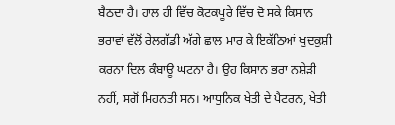ਬੈਠਦਾ ਹੈ। ਹਾਲ ਹੀ ਵਿੱਚ ਕੋਟਕਪੂਰੇ ਵਿੱਚ ਦੋ ਸਕੇ ਕਿਸਾਨ ਭਰਾਵਾਂ ਵੱਲੋਂ ਰੇਲਗੱਡੀ ਅੱਗੇ ਛਾਲ ਮਾਰ ਕੇ ਇਕੱਠਿਆਂ ਖੁਦਕੁਸ਼ੀ ਕਰਨਾ ਦਿਲ ਕੰਬਾਊ ਘਟਨਾ ਹੈ। ਉਹ ਕਿਸਾਨ ਭਰਾ ਨਸ਼ੇੜੀ ਨਹੀਂ, ਸਗੋਂ ਮਿਹਨਤੀ ਸਨ। ਆਧੁਨਿਕ ਖੇਤੀ ਦੇ ਪੈਟਰਨ, ਖੇਤੀ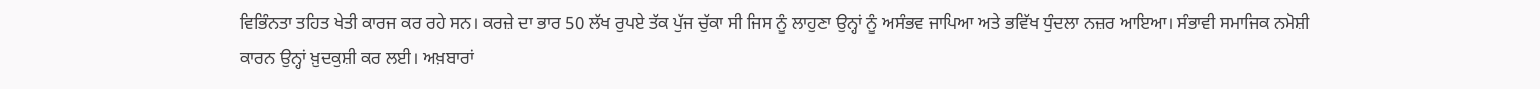ਵਿਭਿੰਨਤਾ ਤਹਿਤ ਖੇਤੀ ਕਾਰਜ ਕਰ ਰਹੇ ਸਨ। ਕਰਜ਼ੇ ਦਾ ਭਾਰ 50 ਲੱਖ ਰੁਪਏ ਤੱਕ ਪੁੱਜ ਚੁੱਕਾ ਸੀ ਜਿਸ ਨੂੰ ਲਾਹੁਣਾ ਉਨ੍ਹਾਂ ਨੂੰ ਅਸੰਭਵ ਜਾਪਿਆ ਅਤੇ ਭਵਿੱਖ ਧੁੰਦਲਾ ਨਜ਼ਰ ਆਇਆ। ਸੰਭਾਵੀ ਸਮਾਜਿਕ ਨਮੋਸ਼ੀ ਕਾਰਨ ਉਨ੍ਹਾਂ ਖ਼ੁਦਕੁਸ਼ੀ ਕਰ ਲਈ। ਅਖ਼ਬਾਰਾਂ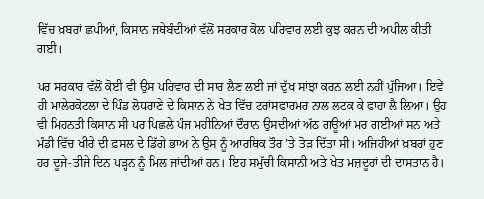ਵਿੱਚ ਖ਼ਬਰਾਂ ਛਪੀਆਂ, ਕਿਸਾਨ ਜਥੇਬੰਦੀਆਂ ਵੱਲੋਂ ਸਰਕਾਰ ਕੋਲ ਪਰਿਵਾਰ ਲਈ ਕੁਝ ਕਰਨ ਦੀ ਅਪੀਲ ਕੀਤੀ ਗਈ।

ਪਰ ਸਰਕਾਰ ਵੱਲੋਂ ਕੋਈ ਵੀ ਉਸ ਪਰਿਵਾਰ ਦੀ ਸਾਰ ਲੈਣ ਲਈ ਜਾਂ ਦੁੱਖ ਸਾਂਝਾ ਕਰਨ ਲਈ ਨਹੀਂ ਪੁੱਜਿਆ। ਇਵੇਂ ਹੀ ਮਾਲੇਰਕੋਟਲਾ ਦੇ ਪਿੰਡ ਲੋਧਰਾਣੇ ਦੇ ਕਿਸਾਨ ਨੇ ਖੇਤ ਵਿੱਚ ਟਰਾਂਸਫਾਰਮਰ ਨਾਲ ਲਟਕ ਕੇ ਫਾਹਾ ਲੈ ਲਿਆ। ਉਹ ਵੀ ਮਿਹਨਤੀ ਕਿਸਾਨ ਸੀ ਪਰ ਪਿਛਲੇ ਪੰਜ ਮਹੀਨਿਆਂ ਦੌਰਾਨ ਉਸਦੀਆਂ ਅੱਠ ਗਊਆਂ ਮਰ ਗਈਆਂ ਸਨ ਅਤੇ ਮੰਡੀ ਵਿੱਚ ਖੀਰੇ ਦੀ ਫ਼ਸਲ ਦੇ ਡਿੱਗੇ ਭਾਅ ਨੇ ਉਸ ਨੂੰ ਆਰਥਿਕ ਤੌਰ ’ਤੇ ਤੋੜ ਦਿੱਤਾ ਸੀ। ਅਜਿਹੀਆਂ ਖ਼ਬਰਾਂ ਹੁਣ ਹਰ ਦੂਜੇ-ਤੀਜੇ ਦਿਨ ਪੜ੍ਹਨ ਨੂੰ ਮਿਲ ਜਾਂਦੀਆਂ ਹਨ। ਇਹ ਸਮੁੱਚੀ ਕਿਸਾਨੀ ਅਤੇ ਖੇਤ ਮਜ਼ਦੂਰਾਂ ਦੀ ਦਾਸਤਾਨ ਹੈ।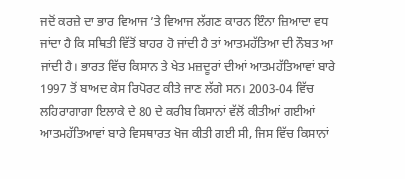ਜਦੋਂ ਕਰਜ਼ੇ ਦਾ ਭਾਰ ਵਿਆਜ ’ਤੇ ਵਿਆਜ ਲੱਗਣ ਕਾਰਨ ਇੰਨਾ ਜ਼ਿਆਦਾ ਵਧ ਜਾਂਦਾ ਹੈ ਕਿ ਸਥਿਤੀ ਵਿੱਤੋਂ ਬਾਹਰ ਹੋ ਜਾਂਦੀ ਹੈ ਤਾਂ ਆਤਮਹੱਤਿਆ ਦੀ ਨੌਬਤ ਆ ਜਾਂਦੀ ਹੈ। ਭਾਰਤ ਵਿੱਚ ਕਿਸਾਨ ਤੇ ਖੇਤ ਮਜ਼ਦੂਰਾਂ ਦੀਆਂ ਆਤਮਹੱਤਿਆਵਾਂ ਬਾਰੇ 1997 ਤੋਂ ਬਾਅਦ ਕੇਸ ਰਿਪੋਰਟ ਕੀਤੇ ਜਾਣ ਲੱਗੇ ਸਨ। 2003-04 ਵਿੱਚ ਲਹਿਰਾਗਾਗਾ ਇਲਾਕੇ ਦੇ 80 ਦੇ ਕਰੀਬ ਕਿਸਾਨਾਂ ਵੱਲੋਂ ਕੀਤੀਆਂ ਗਈਆਂ ਆਤਮਹੱਤਿਆਵਾਂ ਬਾਰੇ ਵਿਸਥਾਰਤ ਖੋਜ ਕੀਤੀ ਗਈ ਸੀ, ਜਿਸ ਵਿੱਚ ਕਿਸਾਨਾਂ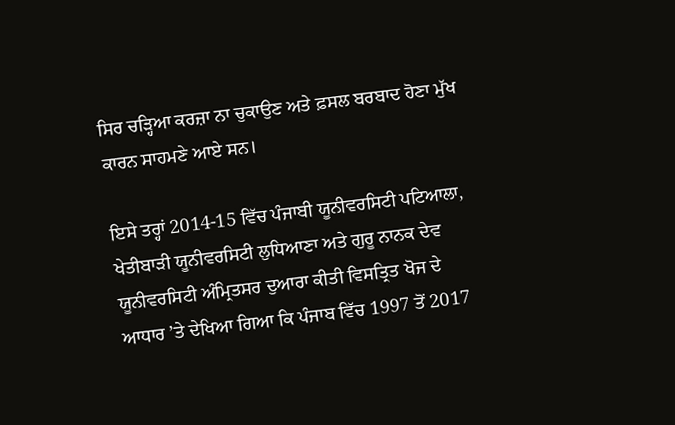ਸਿਰ ਚੜ੍ਹਿਆ ਕਰਜ਼ਾ ਨਾ ਚੁਕਾਉਣ ਅਤੇ ਫ਼ਸਲ ਬਰਬਾਦ ਹੋਣਾ ਮੁੱਖ ਕਾਰਨ ਸਾਹਮਣੇ ਆਏ ਸਨ।

ਇਸੇ ਤਰ੍ਹਾਂ 2014-15 ਵਿੱਚ ਪੰਜਾਬੀ ਯੂਨੀਵਰਸਿਟੀ ਪਟਿਆਲਾ, ਖੇਤੀਬਾੜੀ ਯੂਨੀਵਰਸਿਟੀ ਲੁਧਿਆਣਾ ਅਤੇ ਗੁਰੂ ਨਾਨਕ ਦੇਵ ਯੂਨੀਵਰਸਿਟੀ ਅੰਮ੍ਰਿਤਸਰ ਦੁਆਰਾ ਕੀਤੀ ਵਿਸਤ੍ਰਿਤ ਖੋਜ ਦੇ ਆਧਾਰ ’ਤੇ ਦੇਖਿਆ ਗਿਆ ਕਿ ਪੰਜਾਬ ਵਿੱਚ 1997 ਤੋਂ 2017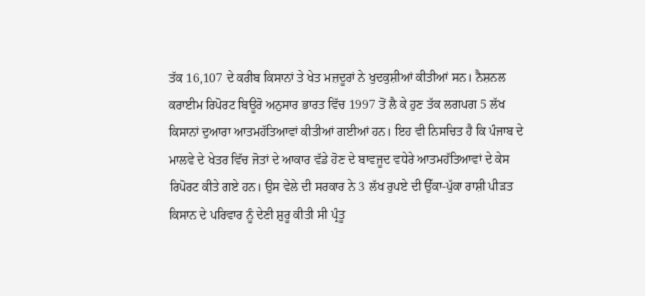ਤੱਕ 16,107 ਦੇ ਕਰੀਬ ਕਿਸਾਨਾਂ ਤੇ ਖੇਤ ਮਜ਼ਦੂਰਾਂ ਨੇ ਖੁਦਕੁਸ਼ੀਆਂ ਕੀਤੀਆਂ ਸਨ। ਨੈਸ਼ਨਲ ਕਰਾਈਮ ਰਿਪੋਰਟ ਬਿਊਰੋ ਅਨੁਸਾਰ ਭਾਰਤ ਵਿੱਚ 1997 ਤੋਂ ਲੈ ਕੇ ਹੁਣ ਤੱਕ ਲਗਪਗ 5 ਲੱਖ ਕਿਸਾਨਾਂ ਦੁਆਰਾ ਆਤਮਹੱਤਿਆਵਾਂ ਕੀਤੀਆਂ ਗਈਆਂ ਹਨ। ਇਹ ਵੀ ਨਿਸਚਿਤ ਹੈ ਕਿ ਪੰਜਾਬ ਦੇ ਮਾਲਵੇ ਦੇ ਖੇਤਰ ਵਿੱਚ ਜੋਤਾਂ ਦੇ ਆਕਾਰ ਵੱਡੇ ਹੋਣ ਦੇ ਬਾਵਜੂਦ ਵਧੇਰੇ ਆਤਮਹੱਤਿਆਵਾਂ ਦੇ ਕੇਸ ਰਿਪੋਰਟ ਕੀਤੇ ਗਏ ਹਨ। ਉਸ ਵੇਲੇ ਦੀ ਸਰਕਾਰ ਨੇ 3 ਲੱਖ ਰੁਪਏ ਦੀ ਉੱਕਾ-ਪੁੱਕਾ ਰਾਸ਼ੀ ਪੀੜਤ ਕਿਸਾਨ ਦੇ ਪਰਿਵਾਰ ਨੂੰ ਦੇਣੀ ਸ਼ੁਰੂ ਕੀਤੀ ਸੀ ਪ੍ਰੰਤੂ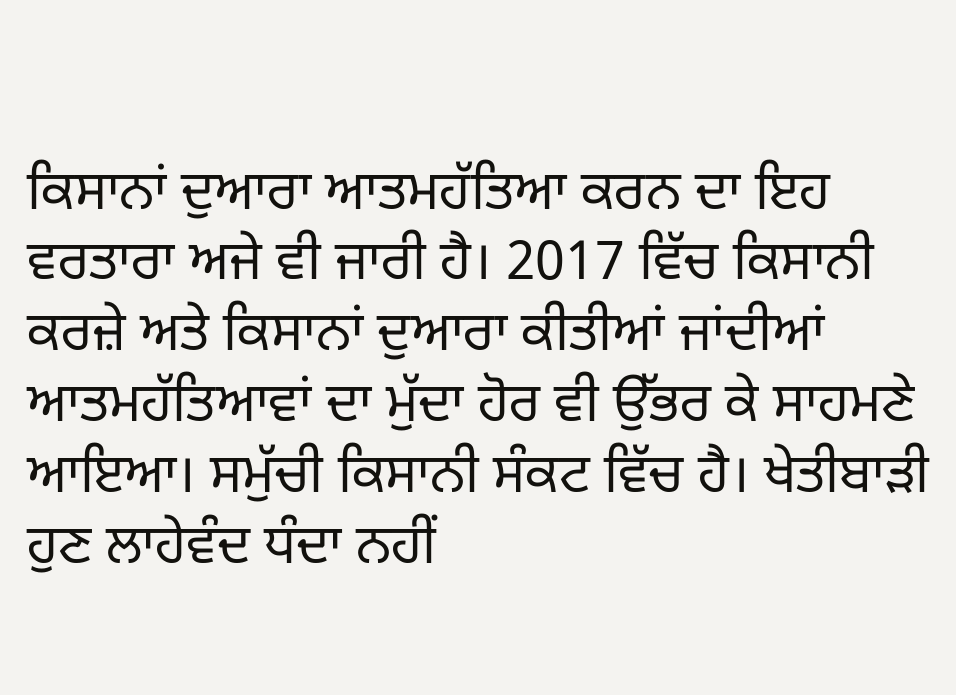ਕਿਸਾਨਾਂ ਦੁਆਰਾ ਆਤਮਹੱਤਿਆ ਕਰਨ ਦਾ ਇਹ ਵਰਤਾਰਾ ਅਜੇ ਵੀ ਜਾਰੀ ਹੈ। 2017 ਵਿੱਚ ਕਿਸਾਨੀ ਕਰਜ਼ੇ ਅਤੇ ਕਿਸਾਨਾਂ ਦੁਆਰਾ ਕੀਤੀਆਂ ਜਾਂਦੀਆਂ ਆਤਮਹੱਤਿਆਵਾਂ ਦਾ ਮੁੱਦਾ ਹੋਰ ਵੀ ਉੱਭਰ ਕੇ ਸਾਹਮਣੇ ਆਇਆ। ਸਮੁੱਚੀ ਕਿਸਾਨੀ ਸੰਕਟ ਵਿੱਚ ਹੈ। ਖੇਤੀਬਾੜੀ ਹੁਣ ਲਾਹੇਵੰਦ ਧੰਦਾ ਨਹੀਂ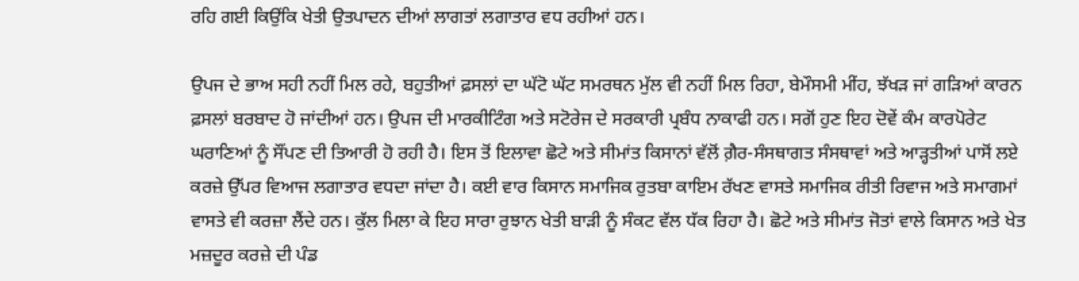ਰਹਿ ਗਈ ਕਿਉਂਕਿ ਖੇਤੀ ਉਤਪਾਦਨ ਦੀਆਂ ਲਾਗਤਾਂ ਲਗਾਤਾਰ ਵਧ ਰਹੀਆਂ ਹਨ।

ਉਪਜ ਦੇ ਭਾਅ ਸਹੀ ਨਹੀਂ ਮਿਲ ਰਹੇ, ਬਹੁਤੀਆਂ ਫ਼ਸਲਾਂ ਦਾ ਘੱਟੋ ਘੱਟ ਸਮਰਥਨ ਮੁੱਲ ਵੀ ਨਹੀਂ ਮਿਲ ਰਿਹਾ, ਬੇਮੌਸਮੀ ਮੀਂਹ, ਝੱਖੜ ਜਾਂ ਗੜਿਆਂ ਕਾਰਨ ਫ਼ਸਲਾਂ ਬਰਬਾਦ ਹੋ ਜਾਂਦੀਆਂ ਹਨ। ਉਪਜ ਦੀ ਮਾਰਕੀਟਿੰਗ ਅਤੇ ਸਟੋਰੇਜ ਦੇ ਸਰਕਾਰੀ ਪ੍ਰਬੰਧ ਨਾਕਾਫੀ ਹਨ। ਸਗੋਂ ਹੁਣ ਇਹ ਦੋਵੇਂ ਕੰਮ ਕਾਰਪੋਰੇਟ ਘਰਾਣਿਆਂ ਨੂੰ ਸੌਂਪਣ ਦੀ ਤਿਆਰੀ ਹੋ ਰਹੀ ਹੈ। ਇਸ ਤੋਂ ਇਲਾਵਾ ਛੋਟੇ ਅਤੇ ਸੀਮਾਂਤ ਕਿਸਾਨਾਂ ਵੱਲੋਂ ਗ਼ੈਰ-ਸੰਸਥਾਗਤ ਸੰਸਥਾਵਾਂ ਅਤੇ ਆੜ੍ਹਤੀਆਂ ਪਾਸੋਂ ਲਏ ਕਰਜ਼ੇ ਉੱਪਰ ਵਿਆਜ ਲਗਾਤਾਰ ਵਧਦਾ ਜਾਂਦਾ ਹੈ। ਕਈ ਵਾਰ ਕਿਸਾਨ ਸਮਾਜਿਕ ਰੁਤਬਾ ਕਾਇਮ ਰੱਖਣ ਵਾਸਤੇ ਸਮਾਜਿਕ ਰੀਤੀ ਰਿਵਾਜ ਅਤੇ ਸਮਾਗਮਾਂ ਵਾਸਤੇ ਵੀ ਕਰਜ਼ਾ ਲੈਂਦੇ ਹਨ। ਕੁੱਲ ਮਿਲਾ ਕੇ ਇਹ ਸਾਰਾ ਰੁਝਾਨ ਖੇਤੀ ਬਾੜੀ ਨੂੰ ਸੰਕਟ ਵੱਲ ਧੱਕ ਰਿਹਾ ਹੈ। ਛੋਟੇ ਅਤੇ ਸੀਮਾਂਤ ਜੋਤਾਂ ਵਾਲੇ ਕਿਸਾਨ ਅਤੇ ਖੇਤ ਮਜ਼ਦੂਰ ਕਰਜ਼ੇ ਦੀ ਪੰਡ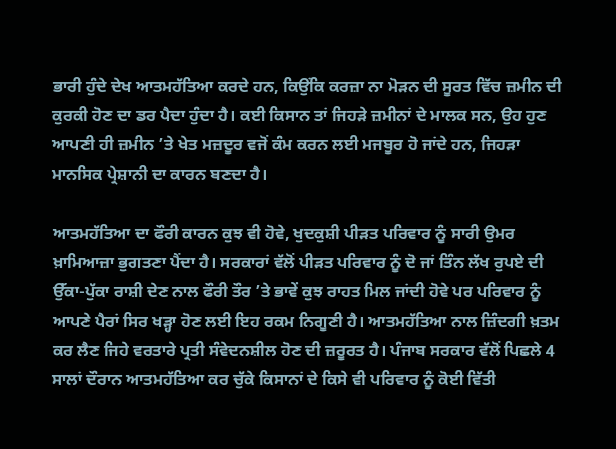ਭਾਰੀ ਹੁੰਦੇ ਦੇਖ ਆਤਮਹੱਤਿਆ ਕਰਦੇ ਹਨ, ਕਿਉਂਕਿ ਕਰਜ਼ਾ ਨਾ ਮੋੜਨ ਦੀ ਸੂਰਤ ਵਿੱਚ ਜ਼ਮੀਨ ਦੀ ਕੁਰਕੀ ਹੋਣ ਦਾ ਡਰ ਪੈਦਾ ਹੁੰਦਾ ਹੈ। ਕਈ ਕਿਸਾਨ ਤਾਂ ਜਿਹੜੇ ਜ਼ਮੀਨਾਂ ਦੇ ਮਾਲਕ ਸਨ, ਉਹ ਹੁਣ ਆਪਣੀ ਹੀ ਜ਼ਮੀਨ ’ਤੇ ਖੇਤ ਮਜ਼ਦੂਰ ਵਜੋਂ ਕੰਮ ਕਰਨ ਲਈ ਮਜਬੂਰ ਹੋ ਜਾਂਦੇ ਹਨ, ਜਿਹੜਾ ਮਾਨਸਿਕ ਪ੍ਰੇਸ਼ਾਨੀ ਦਾ ਕਾਰਨ ਬਣਦਾ ਹੈ।

ਆਤਮਹੱਤਿਆ ਦਾ ਫੌਰੀ ਕਾਰਨ ਕੁਝ ਵੀ ਹੋਵੇ, ਖੁਦਕੁਸ਼ੀ ਪੀੜਤ ਪਰਿਵਾਰ ਨੂੰ ਸਾਰੀ ਉਮਰ ਖ਼ਾਮਿਆਜ਼ਾ ਭੁਗਤਣਾ ਪੈਂਦਾ ਹੈ। ਸਰਕਾਰਾਂ ਵੱਲੋਂ ਪੀੜਤ ਪਰਿਵਾਰ ਨੂੰ ਦੋ ਜਾਂ ਤਿੰਨ ਲੱਖ ਰੁਪਏ ਦੀ ਉੱਕਾ-ਪੁੱਕਾ ਰਾਸ਼ੀ ਦੇਣ ਨਾਲ ਫੌਰੀ ਤੌਰ ’ਤੇ ਭਾਵੇਂ ਕੁਝ ਰਾਹਤ ਮਿਲ ਜਾਂਦੀ ਹੋਵੇ ਪਰ ਪਰਿਵਾਰ ਨੂੰ ਆਪਣੇ ਪੈਰਾਂ ਸਿਰ ਖੜ੍ਹਾ ਹੋਣ ਲਈ ਇਹ ਰਕਮ ਨਿਗੂਣੀ ਹੈ। ਆਤਮਹੱਤਿਆ ਨਾਲ ਜ਼ਿੰਦਗੀ ਖ਼ਤਮ ਕਰ ਲੈਣ ਜਿਹੇ ਵਰਤਾਰੇ ਪ੍ਰਤੀ ਸੰਵੇਦਨਸ਼ੀਲ ਹੋਣ ਦੀ ਜ਼ਰੂਰਤ ਹੈ। ਪੰਜਾਬ ਸਰਕਾਰ ਵੱਲੋਂ ਪਿਛਲੇ 4 ਸਾਲਾਂ ਦੌਰਾਨ ਆਤਮਹੱਤਿਆ ਕਰ ਚੁੱਕੇ ਕਿਸਾਨਾਂ ਦੇ ਕਿਸੇ ਵੀ ਪਰਿਵਾਰ ਨੂੰ ਕੋਈ ਵਿੱਤੀ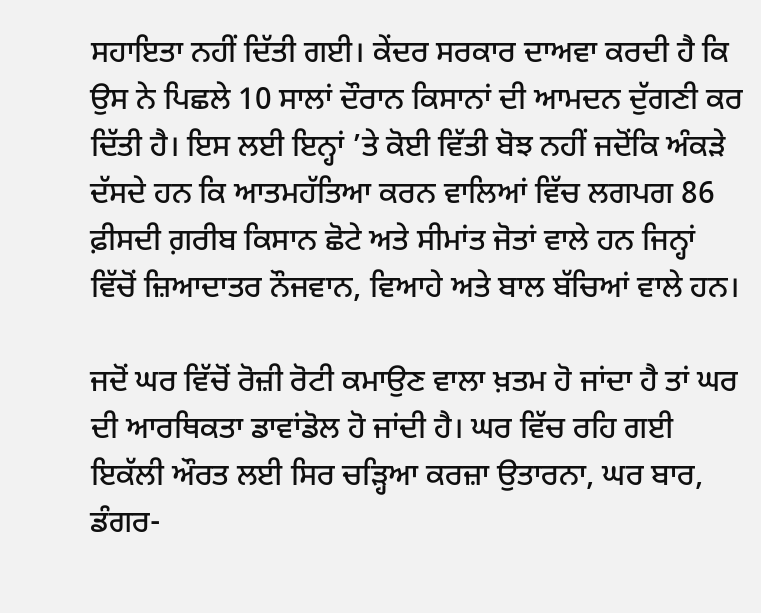ਸਹਾਇਤਾ ਨਹੀਂ ਦਿੱਤੀ ਗਈ। ਕੇਂਦਰ ਸਰਕਾਰ ਦਾਅਵਾ ਕਰਦੀ ਹੈ ਕਿ ਉਸ ਨੇ ਪਿਛਲੇ 10 ਸਾਲਾਂ ਦੌਰਾਨ ਕਿਸਾਨਾਂ ਦੀ ਆਮਦਨ ਦੁੱਗਣੀ ਕਰ ਦਿੱਤੀ ਹੈ। ਇਸ ਲਈ ਇਨ੍ਹਾਂ ’ਤੇ ਕੋਈ ਵਿੱਤੀ ਬੋਝ ਨਹੀਂ ਜਦੋਂਕਿ ਅੰਕੜੇ ਦੱਸਦੇ ਹਨ ਕਿ ਆਤਮਹੱਤਿਆ ਕਰਨ ਵਾਲਿਆਂ ਵਿੱਚ ਲਗਪਗ 86 ਫ਼ੀਸਦੀ ਗ਼ਰੀਬ ਕਿਸਾਨ ਛੋਟੇ ਅਤੇ ਸੀਮਾਂਤ ਜੋਤਾਂ ਵਾਲੇ ਹਨ ਜਿਨ੍ਹਾਂ ਵਿੱਚੋਂ ਜ਼ਿਆਦਾਤਰ ਨੌਜਵਾਨ, ਵਿਆਹੇ ਅਤੇ ਬਾਲ ਬੱਚਿਆਂ ਵਾਲੇ ਹਨ।

ਜਦੋਂ ਘਰ ਵਿੱਚੋਂ ਰੋਜ਼ੀ ਰੋਟੀ ਕਮਾਉਣ ਵਾਲਾ ਖ਼ਤਮ ਹੋ ਜਾਂਦਾ ਹੈ ਤਾਂ ਘਰ ਦੀ ਆਰਥਿਕਤਾ ਡਾਵਾਂਡੋਲ ਹੋ ਜਾਂਦੀ ਹੈ। ਘਰ ਵਿੱਚ ਰਹਿ ਗਈ ਇਕੱਲੀ ਔਰਤ ਲਈ ਸਿਰ ਚੜ੍ਹਿਆ ਕਰਜ਼ਾ ਉਤਾਰਨਾ, ਘਰ ਬਾਰ, ਡੰਗਰ-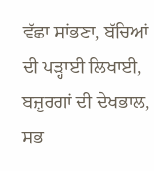ਵੱਛਾ ਸਾਂਭਣਾ, ਬੱਚਿਆਂ ਦੀ ਪੜ੍ਹਾਈ ਲਿਖਾਈ, ਬਜ਼ੁਰਗਾਂ ਦੀ ਦੇਖਭਾਲ, ਸਭ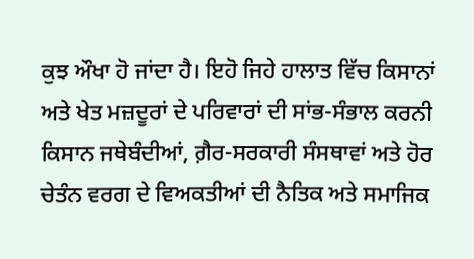ਕੁਝ ਔਖਾ ਹੋ ਜਾਂਦਾ ਹੈ। ਇਹੋ ਜਿਹੇ ਹਾਲਾਤ ਵਿੱਚ ਕਿਸਾਨਾਂ ਅਤੇ ਖੇਤ ਮਜ਼ਦੂਰਾਂ ਦੇ ਪਰਿਵਾਰਾਂ ਦੀ ਸਾਂਭ-ਸੰਭਾਲ ਕਰਨੀ ਕਿਸਾਨ ਜਥੇਬੰਦੀਆਂ, ਗ਼ੈਰ-ਸਰਕਾਰੀ ਸੰਸਥਾਵਾਂ ਅਤੇ ਹੋਰ ਚੇਤੰਨ ਵਰਗ ਦੇ ਵਿਅਕਤੀਆਂ ਦੀ ਨੈਤਿਕ ਅਤੇ ਸਮਾਜਿਕ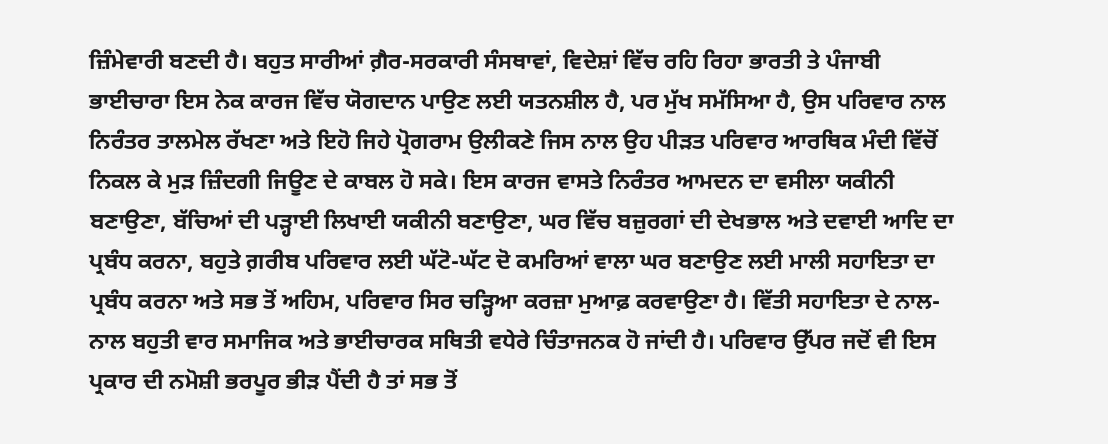ਜ਼ਿੰਮੇਵਾਰੀ ਬਣਦੀ ਹੈ। ਬਹੁਤ ਸਾਰੀਆਂ ਗ਼ੈਰ-ਸਰਕਾਰੀ ਸੰਸਥਾਵਾਂ, ਵਿਦੇਸ਼ਾਂ ਵਿੱਚ ਰਹਿ ਰਿਹਾ ਭਾਰਤੀ ਤੇ ਪੰਜਾਬੀ ਭਾਈਚਾਰਾ ਇਸ ਨੇਕ ਕਾਰਜ ਵਿੱਚ ਯੋਗਦਾਨ ਪਾਉਣ ਲਈ ਯਤਨਸ਼ੀਲ ਹੈ, ਪਰ ਮੁੱਖ ਸਮੱਸਿਆ ਹੈ, ਉਸ ਪਰਿਵਾਰ ਨਾਲ ਨਿਰੰਤਰ ਤਾਲਮੇਲ ਰੱਖਣਾ ਅਤੇ ਇਹੋ ਜਿਹੇ ਪ੍ਰੋਗਰਾਮ ਉਲੀਕਣੇ ਜਿਸ ਨਾਲ ਉਹ ਪੀੜਤ ਪਰਿਵਾਰ ਆਰਥਿਕ ਮੰਦੀ ਵਿੱਚੋਂ ਨਿਕਲ ਕੇ ਮੁੜ ਜ਼ਿੰਦਗੀ ਜਿਊਣ ਦੇ ਕਾਬਲ ਹੋ ਸਕੇ। ਇਸ ਕਾਰਜ ਵਾਸਤੇ ਨਿਰੰਤਰ ਆਮਦਨ ਦਾ ਵਸੀਲਾ ਯਕੀਨੀ ਬਣਾਉਣਾ, ਬੱਚਿਆਂ ਦੀ ਪੜ੍ਹਾਈ ਲਿਖਾਈ ਯਕੀਨੀ ਬਣਾਉਣਾ, ਘਰ ਵਿੱਚ ਬਜ਼ੁਰਗਾਂ ਦੀ ਦੇਖਭਾਲ ਅਤੇ ਦਵਾਈ ਆਦਿ ਦਾ ਪ੍ਰਬੰਧ ਕਰਨਾ, ਬਹੁਤੇ ਗ਼ਰੀਬ ਪਰਿਵਾਰ ਲਈ ਘੱਟੋ-ਘੱਟ ਦੋ ਕਮਰਿਆਂ ਵਾਲਾ ਘਰ ਬਣਾਉਣ ਲਈ ਮਾਲੀ ਸਹਾਇਤਾ ਦਾ ਪ੍ਰਬੰਧ ਕਰਨਾ ਅਤੇ ਸਭ ਤੋਂ ਅਹਿਮ, ਪਰਿਵਾਰ ਸਿਰ ਚੜ੍ਹਿਆ ਕਰਜ਼ਾ ਮੁਆਫ਼ ਕਰਵਾਉਣਾ ਹੈ। ਵਿੱਤੀ ਸਹਾਇਤਾ ਦੇ ਨਾਲ-ਨਾਲ ਬਹੁਤੀ ਵਾਰ ਸਮਾਜਿਕ ਅਤੇ ਭਾਈਚਾਰਕ ਸਥਿਤੀ ਵਧੇਰੇ ਚਿੰਤਾਜਨਕ ਹੋ ਜਾਂਦੀ ਹੈ। ਪਰਿਵਾਰ ਉੱਪਰ ਜਦੋਂ ਵੀ ਇਸ ਪ੍ਰਕਾਰ ਦੀ ਨਮੋਸ਼ੀ ਭਰਪੂਰ ਭੀੜ ਪੈਂਦੀ ਹੈ ਤਾਂ ਸਭ ਤੋਂ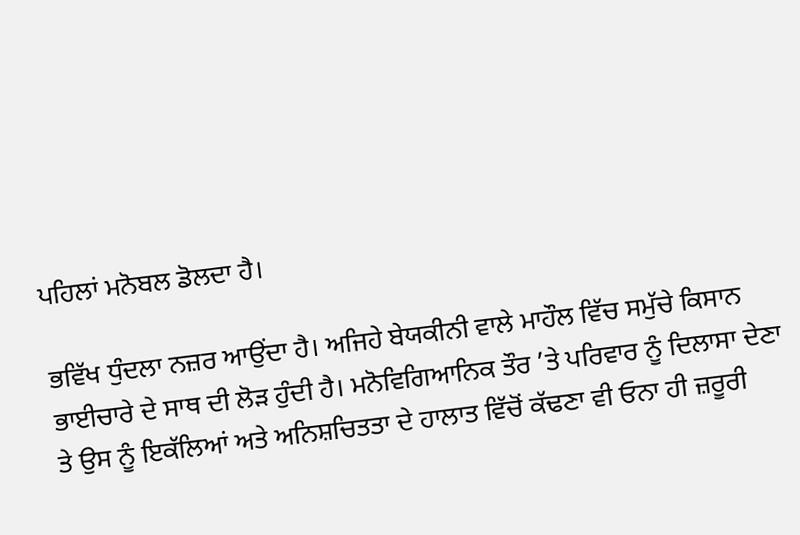ਪਹਿਲਾਂ ਮਨੋਬਲ ਡੋਲਦਾ ਹੈ।

ਭਵਿੱਖ ਧੁੰਦਲਾ ਨਜ਼ਰ ਆਉਂਦਾ ਹੈ। ਅਜਿਹੇ ਬੇਯਕੀਨੀ ਵਾਲੇ ਮਾਹੌਲ ਵਿੱਚ ਸਮੁੱਚੇ ਕਿਸਾਨ ਭਾਈਚਾਰੇ ਦੇ ਸਾਥ ਦੀ ਲੋੜ ਹੁੰਦੀ ਹੈ। ਮਨੋਵਿਗਿਆਨਿਕ ਤੌਰ ’ਤੇ ਪਰਿਵਾਰ ਨੂੰ ਦਿਲਾਸਾ ਦੇਣਾ ਤੇ ਉਸ ਨੂੰ ਇਕੱਲਿਆਂ ਅਤੇ ਅਨਿਸ਼ਚਿਤਤਾ ਦੇ ਹਾਲਾਤ ਵਿੱਚੋਂ ਕੱਢਣਾ ਵੀ ਓਨਾ ਹੀ ਜ਼ਰੂਰੀ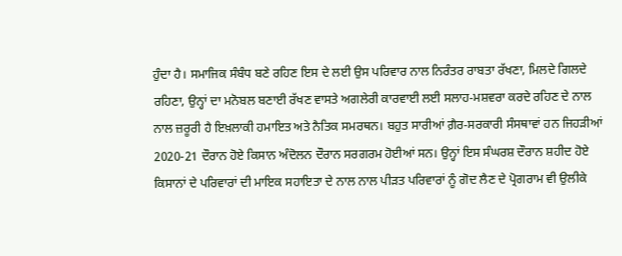ਹੁੰਦਾ ਹੈ। ਸਮਾਜਿਕ ਸੰਬੰਧ ਬਣੇ ਰਹਿਣ ਇਸ ਦੇ ਲਈ ਉਸ ਪਰਿਵਾਰ ਨਾਲ ਨਿਰੰਤਰ ਰਾਬਤਾ ਰੱਖਣਾ, ਮਿਲਦੇ ਗਿਲਦੇ ਰਹਿਣਾ, ਉਨ੍ਹਾਂ ਦਾ ਮਨੋਬਲ ਬਣਾਈ ਰੱਖਣ ਵਾਸਤੇ ਅਗਲੇਰੀ ਕਾਰਵਾਈ ਲਈ ਸਲਾਹ-ਮਸ਼ਵਰਾ ਕਰਦੇ ਰਹਿਣ ਦੇ ਨਾਲ ਨਾਲ ਜ਼ਰੂਰੀ ਹੈ ਇਖ਼ਲਾਕੀ ਹਮਾਇਤ ਅਤੇ ਨੈਤਿਕ ਸਮਰਥਨ। ਬਹੁਤ ਸਾਰੀਆਂ ਗ਼ੈਰ-ਸਰਕਾਰੀ ਸੰਸਥਾਵਾਂ ਹਨ ਜਿਹੜੀਆਂ 2020-21 ਦੌਰਾਨ ਹੋਏ ਕਿਸਾਨ ਅੰਦੋਲਨ ਦੌਰਾਨ ਸਰਗਰਮ ਹੋਈਆਂ ਸਨ। ਉਨ੍ਹਾਂ ਇਸ ਸੰਘਰਸ਼ ਦੌਰਾਨ ਸ਼ਹੀਦ ਹੋਏ ਕਿਸਾਨਾਂ ਦੇ ਪਰਿਵਾਰਾਂ ਦੀ ਮਾਇਕ ਸਹਾਇਤਾ ਦੇ ਨਾਲ ਨਾਲ ਪੀੜਤ ਪਰਿਵਾਰਾਂ ਨੂੰ ਗੋਦ ਲੈਣ ਦੇ ਪ੍ਰੋਗਰਾਮ ਵੀ ਉਲੀਕੇ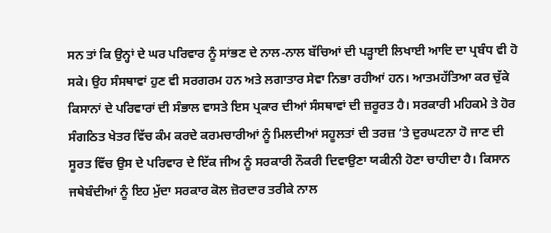ਸਨ ਤਾਂ ਕਿ ਉਨ੍ਹਾਂ ਦੇ ਘਰ ਪਰਿਵਾਰ ਨੂੰ ਸਾਂਭਣ ਦੇ ਨਾਲ-ਨਾਲ ਬੱਚਿਆਂ ਦੀ ਪੜ੍ਹਾਈ ਲਿਖਾਈ ਆਦਿ ਦਾ ਪ੍ਰਬੰਧ ਵੀ ਹੋ ਸਕੇ। ਉਹ ਸੰਸਥਾਵਾਂ ਹੁਣ ਵੀ ਸਰਗਰਮ ਹਨ ਅਤੇ ਲਗਾਤਾਰ ਸੇਵਾ ਨਿਭਾ ਰਹੀਆਂ ਹਨ। ਆਤਮਹੱਤਿਆ ਕਰ ਚੁੱਕੇ ਕਿਸਾਨਾਂ ਦੇ ਪਰਿਵਾਰਾਂ ਦੀ ਸੰਭਾਲ ਵਾਸਤੇ ਇਸ ਪ੍ਰਕਾਰ ਦੀਆਂ ਸੰਸਥਾਵਾਂ ਦੀ ਜ਼ਰੂਰਤ ਹੈ। ਸਰਕਾਰੀ ਮਹਿਕਮੇ ਤੇ ਹੋਰ ਸੰਗਠਿਤ ਖੇਤਰ ਵਿੱਚ ਕੰਮ ਕਰਦੇ ਕਰਮਚਾਰੀਆਂ ਨੂੰ ਮਿਲਦੀਆਂ ਸਹੂਲਤਾਂ ਦੀ ਤਰਜ਼ ’ਤੇ ਦੁਰਘਟਨਾ ਹੋ ਜਾਣ ਦੀ ਸੂਰਤ ਵਿੱਚ ਉਸ ਦੇ ਪਰਿਵਾਰ ਦੇ ਇੱਕ ਜੀਅ ਨੂੰ ਸਰਕਾਰੀ ਨੌਕਰੀ ਦਿਵਾਉਣਾ ਯਕੀਨੀ ਹੋਣਾ ਚਾਹੀਦਾ ਹੈ। ਕਿਸਾਨ ਜਥੇਬੰਦੀਆਂ ਨੂੰ ਇਹ ਮੁੱਦਾ ਸਰਕਾਰ ਕੋਲ ਜ਼ੋਰਦਾਰ ਤਰੀਕੇ ਨਾਲ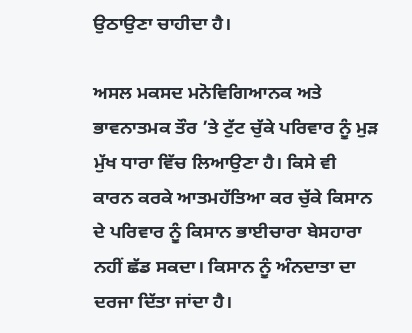ਉਠਾਉਣਾ ਚਾਹੀਦਾ ਹੈ।

ਅਸਲ ਮਕਸਦ ਮਨੋਵਿਗਿਆਨਕ ਅਤੇ ਭਾਵਨਾਤਮਕ ਤੌਰ ’ਤੇ ਟੁੱਟ ਚੁੱਕੇ ਪਰਿਵਾਰ ਨੂੰ ਮੁੜ ਮੁੱਖ ਧਾਰਾ ਵਿੱਚ ਲਿਆਉਣਾ ਹੈ। ਕਿਸੇ ਵੀ ਕਾਰਨ ਕਰਕੇ ਆਤਮਹੱਤਿਆ ਕਰ ਚੁੱਕੇ ਕਿਸਾਨ ਦੇ ਪਰਿਵਾਰ ਨੂੰ ਕਿਸਾਨ ਭਾਈਚਾਰਾ ਬੇਸਹਾਰਾ ਨਹੀਂ ਛੱਡ ਸਕਦਾ। ਕਿਸਾਨ ਨੂੰ ਅੰਨਦਾਤਾ ਦਾ ਦਰਜਾ ਦਿੱਤਾ ਜਾਂਦਾ ਹੈ।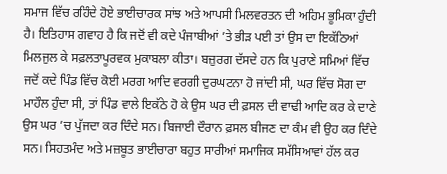ਸਮਾਜ ਵਿੱਚ ਰਹਿੰਦੇ ਹੋਏ ਭਾਈਚਾਰਕ ਸਾਂਝ ਅਤੇ ਆਪਸੀ ਮਿਲਵਰਤਨ ਦੀ ਅਹਿਮ ਭੂਮਿਕਾ ਹੁੰਦੀ ਹੈ। ਇਤਿਹਾਸ ਗਵਾਹ ਹੈ ਕਿ ਜਦੋਂ ਵੀ ਕਦੇ ਪੰਜਾਬੀਆਂ ’ਤੇ ਭੀੜ ਪਈ ਤਾਂ ਉਸ ਦਾ ਇਕੱਠਿਆਂ ਮਿਲਜੁਲ ਕੇ ਸਫ਼ਲਤਾਪੂਰਵਕ ਮੁਕਾਬਲਾ ਕੀਤਾ। ਬਜ਼ੁਰਗ ਦੱਸਦੇ ਹਨ ਕਿ ਪੁਰਾਣੇ ਸਮਿਆਂ ਵਿੱਚ ਜਦੋਂ ਕਦੇ ਪਿੰਡ ਵਿੱਚ ਕੋਈ ਮਰਗ ਆਦਿ ਵਰਗੀ ਦੁਰਘਟਨਾ ਹੋ ਜਾਂਦੀ ਸੀ, ਘਰ ਵਿੱਚ ਸੋਗ ਦਾ ਮਾਹੌਲ ਹੁੰਦਾ ਸੀ, ਤਾਂ ਪਿੰਡ ਵਾਲੇ ਇਕੱਠੇ ਹੋ ਕੇ ਉਸ ਘਰ ਦੀ ਫ਼ਸਲ ਦੀ ਵਾਢੀ ਆਦਿ ਕਰ ਕੇ ਦਾਣੇ ਉਸ ਘਰ ’ਚ ਪੁੱਜਦਾ ਕਰ ਦਿੰਦੇ ਸਨ। ਬਿਜਾਈ ਦੌਰਾਨ ਫ਼ਸਲ ਬੀਜਣ ਦਾ ਕੰਮ ਵੀ ਉਹ ਕਰ ਦਿੰਦੇ ਸਨ। ਸਿਹਤਮੰਦ ਅਤੇ ਮਜ਼ਬੂਤ ਭਾਈਚਾਰਾ ਬਹੁਤ ਸਾਰੀਆਂ ਸਮਾਜਿਕ ਸਮੱਸਿਆਵਾਂ ਹੱਲ ਕਰ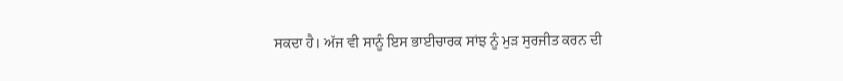ਸਕਦਾ ਹੈ। ਅੱਜ ਵੀ ਸਾਨੂੰ ਇਸ ਭਾਈਚਾਰਕ ਸਾਂਝ ਨੂੰ ਮੁੜ ਸੁਰਜੀਤ ਕਰਨ ਦੀ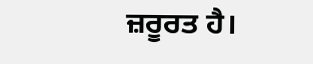ਜ਼ਰੂਰਤ ਹੈ।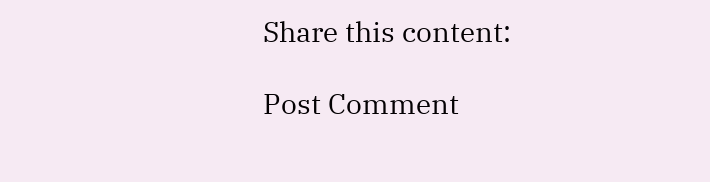Share this content:

Post Comment